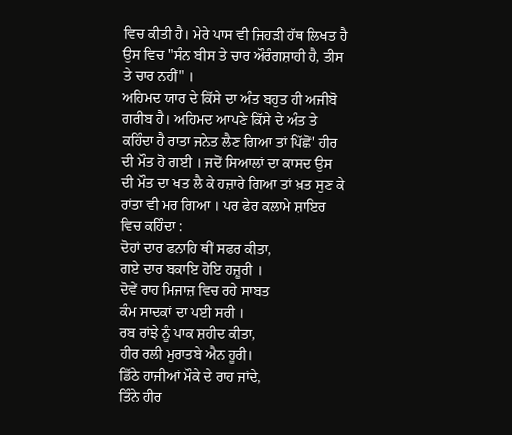ਵਿਚ ਕੀਤੀ ਹੈ। ਮੇਰੇ ਪਾਸ ਵੀ ਜਿਹੜੀ ਹੱਥ ਲਿਖਤ ਹੈ ਉਸ ਵਿਚ "ਸੰਨ ਬੀਸ ਤੇ ਚਾਰ ਔਰੰਗਸ਼ਾਹੀ ਹੈ, ਤੀਸ ਤੇ ਚਾਰ ਨਹੀਂ" ।
ਅਹਿਮਦ ਯਾਰ ਦੇ ਕਿੱਸੇ ਦਾ ਅੰਤ ਬਹੁਤ ਹੀ ਅਜੀਬੋ ਗਰੀਬ ਹੈ। ਅਹਿਮਦ ਆਪਣੇ ਕਿੱਸੇ ਦੇ ਅੰਤ ਤੇ ਕਹਿੰਦਾ ਹੈ ਰਾਤਾ ਜਨੇਤ ਲੈਣ ਗਿਆ ਤਾਂ ਪਿੱਛੋਂ' ਹੀਰ ਦੀ ਮੌਤ ਹੋ ਗਈ । ਜਦੋਂ ਸਿਆਲਾਂ ਦਾ ਕਾਸਦ ਉਸ ਦੀ ਮੌਤ ਦਾ ਖਤ ਲੈ ਕੇ ਹਜ਼ਾਰੇ ਗਿਆ ਤਾਂ ਖ਼ਤ ਸੁਣ ਕੇ ਰਾਂਤਾ ਵੀ ਮਰ ਗਿਆ । ਪਰ ਫੇਰ ਕਲਾਮੇ ਸ਼ਾਇਰ ਵਿਚ ਕਹਿੰਦਾ :
ਦੋਹਾਂ ਦਾਰ ਫਨਾਹਿ ਥੀਂ ਸਫਰ ਕੀਤਾ,
ਗਏ ਦਾਰ ਬਕਾਇ ਹੋਇ ਹਜ਼ੂਰੀ ।
ਦੋਵੇਂ ਰਾਹ ਮਿਜਾਜ਼ ਵਿਚ ਰਹੇ ਸਾਬਤ
ਕੰਮ ਸਾਦਕਾਂ ਦਾ ਪਈ ਸਰੀ ।
ਰਬ ਰਾਂਝੇ ਨੂੰ ਪਾਕ ਸ਼ਹੀਦ ਕੀਤਾ,
ਹੀਰ ਰਲੀ ਮੁਰਾਤਬੇ ਐਨ ਹੂਰੀ।
ਡਿੱਠੇ ਹਾਜੀਆਂ ਮੌਕੇ ਦੇ ਰਾਹ ਜਾਂਦੇ,
ਤਿੰਨੇ ਹੀਰ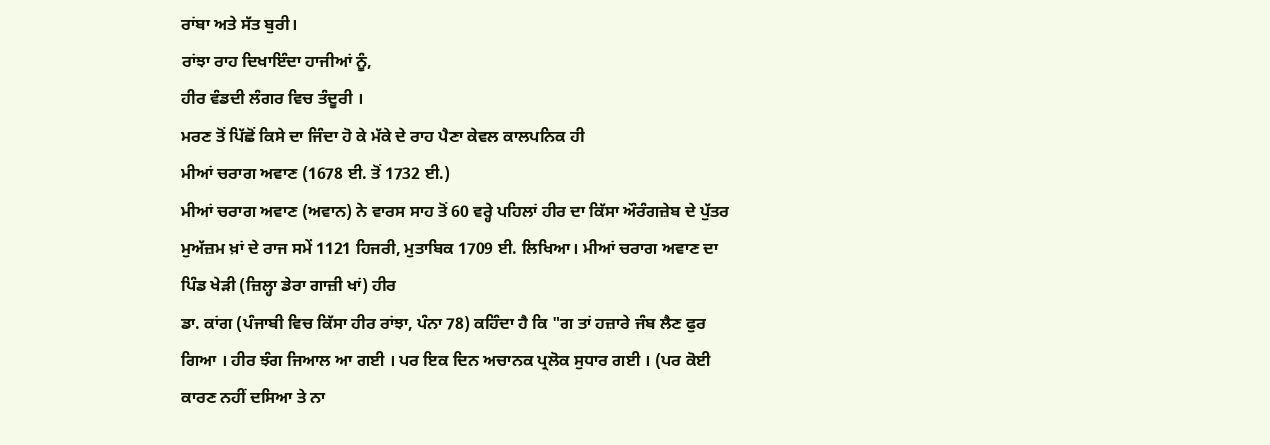ਰਾਂਬਾ ਅਤੇ ਸੱਤ ਬੁਰੀ।
ਰਾਂਝਾ ਰਾਹ ਦਿਖਾਇੰਦਾ ਹਾਜੀਆਂ ਨੂੰ,
ਹੀਰ ਵੰਡਦੀ ਲੰਗਰ ਵਿਚ ਤੰਦੂਰੀ ।
ਮਰਣ ਤੋਂ ਪਿੱਛੋਂ ਕਿਸੇ ਦਾ ਜਿੰਦਾ ਹੋ ਕੇ ਮੱਕੇ ਦੇ ਰਾਹ ਪੈਣਾ ਕੇਵਲ ਕਾਲਪਨਿਕ ਹੀ
ਮੀਆਂ ਚਰਾਗ ਅਵਾਣ (1678 ਈ. ਤੋਂ 1732 ਈ.)
ਮੀਆਂ ਚਰਾਗ ਅਵਾਣ (ਅਵਾਨ) ਨੇ ਵਾਰਸ ਸਾਹ ਤੋਂ 60 ਵਰ੍ਹੇ ਪਹਿਲਾਂ ਹੀਰ ਦਾ ਕਿੱਸਾ ਔਰੰਗਜ਼ੇਬ ਦੇ ਪੁੱਤਰ ਮੁਅੱਜ਼ਮ ਖ਼ਾਂ ਦੇ ਰਾਜ ਸਮੇਂ 1121 ਹਿਜਰੀ, ਮੁਤਾਬਿਕ 1709 ਈ. ਲਿਖਿਆ। ਮੀਆਂ ਚਰਾਗ ਅਵਾਣ ਦਾ ਪਿੰਡ ਖੇੜੀ (ਜ਼ਿਲ੍ਹਾ ਡੇਰਾ ਗਾਜ਼ੀ ਖਾਂ) ਹੀਰ
ਡਾ. ਕਾਂਗ (ਪੰਜਾਬੀ ਵਿਚ ਕਿੱਸਾ ਹੀਰ ਰਾਂਝਾ, ਪੰਨਾ 78) ਕਹਿੰਦਾ ਹੈ ਕਿ "ਗ ਤਾਂ ਹਜ਼ਾਰੇ ਜੰਬ ਲੈਣ ਫੁਰ ਗਿਆ । ਹੀਰ ਝੰਗ ਜਿਆਲ ਆ ਗਈ । ਪਰ ਇਕ ਦਿਨ ਅਚਾਨਕ ਪ੍ਰਲੋਕ ਸੁਧਾਰ ਗਈ । (ਪਰ ਕੋਈ ਕਾਰਣ ਨਹੀਂ ਦਸਿਆ ਤੇ ਨਾ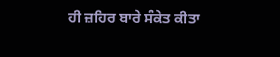ਹੀ ਜ਼ਹਿਰ ਬਾਰੇ ਸੰਕੇਤ ਕੀਤਾ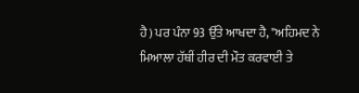ਹੈ) ਪਰ ਪੰਨਾ 93 ਉੱਤੇ ਆਖਦਾ ਹੈ, "ਅਹਿਮਦ ਨੇ ਮਿਆਲਾ ਹੱਥੀਂ ਹੀਰ ਦੀ ਮੌਤ ਕਰਵਾਈ ਤੇ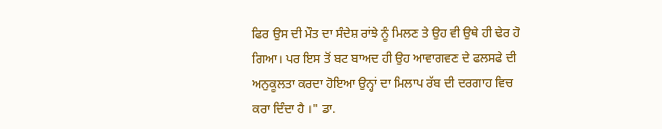ਫਿਰ ਉਸ ਦੀ ਮੌਤ ਦਾ ਸੰਦੇਸ਼ ਰਾਂਝੇ ਨੂੰ ਮਿਲਣ ਤੇ ਉਹ ਵੀ ਉਥੇ ਹੀ ਢੇਰ ਹੋ ਗਿਆ। ਪਰ ਇਸ ਤੋਂ ਬਟ ਬਾਅਦ ਹੀ ਉਹ ਆਵਾਗਵਣ ਦੇ ਫਲਸਫੇ ਦੀ ਅਨੁਕੂਲਤਾ ਕਰਦਾ ਹੋਇਆ ਉਨ੍ਹਾਂ ਦਾ ਮਿਲਾਪ ਰੱਬ ਦੀ ਦਰਗਾਹ ਵਿਚ ਕਰਾ ਦਿੰਦਾ ਹੈ ।" ਡਾ.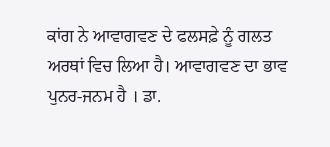ਕਾਂਗ ਨੇ ਆਵਾਗਵਣ ਦੇ ਫਲਸਫ਼ੇ ਨੂੰ ਗਲਤ ਅਰਥਾਂ ਵਿਚ ਲਿਆ ਹੈ। ਆਵਾਗਵਣ ਦਾ ਭਾਵ ਪੁਨਰ-ਜਨਮ ਹੈ । ਡਾ.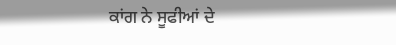ਕਾਂਗ ਨੇ ਸੂਫੀਆਂ ਦੇ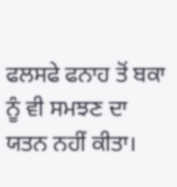ਫਲਸਫੇ ਫਨਾਹ ਤੋਂ ਬਕਾ ਨੂੰ ਵੀ ਸਮਝਣ ਦਾ ਯਤਨ ਨਹੀਂ ਕੀਤਾ।